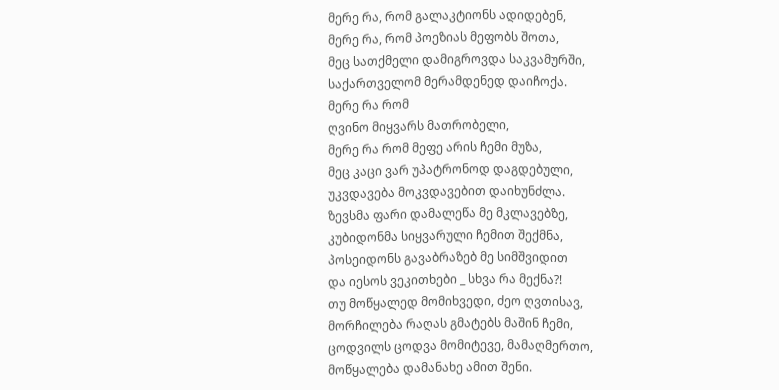მერე რა, რომ გალაკტიონს ადიდებენ,
მერე რა, რომ პოეზიას მეფობს შოთა,
მეც სათქმელი დამიგროვდა საკვამურში,
საქართველომ მერამდენედ დაიჩოქა.
მერე რა რომ
ღვინო მიყვარს მათრობელი,
მერე რა რომ მეფე არის ჩემი მუზა,
მეც კაცი ვარ უპატრონოდ დაგდებული,
უკვდავება მოკვდავებით დაიხუნძლა.
ზევსმა ფარი დამალეწა მე მკლავებზე,
კუბიდონმა სიყვარული ჩემით შექმნა,
პოსეიდონს გავაბრაზებ მე სიმშვიდით
და იესოს ვეკითხები _ სხვა რა მექნა?!
თუ მოწყალედ მომიხვედი, ძეო ღვთისავ,
მორჩილება რაღას გმატებს მაშინ ჩემი,
ცოდვილს ცოდვა მომიტევე, მამაღმერთო,
მოწყალება დამანახე ამით შენი.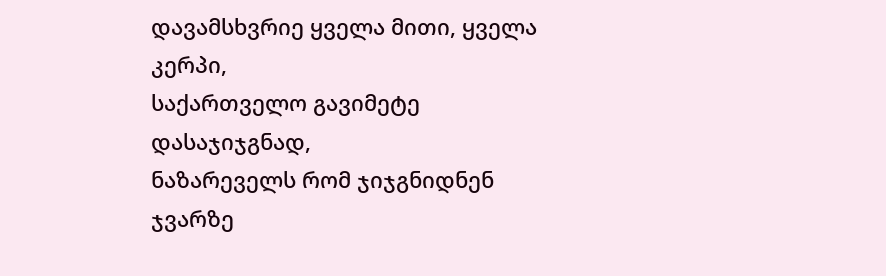დავამსხვრიე ყველა მითი, ყველა კერპი,
საქართველო გავიმეტე დასაჯიჯგნად,
ნაზარეველს რომ ჯიჯგნიდნენ
ჯვარზე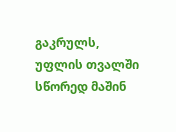გაკრულს,
უფლის თვალში სწორედ მაშინ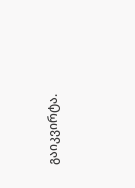გაიკვირტა.